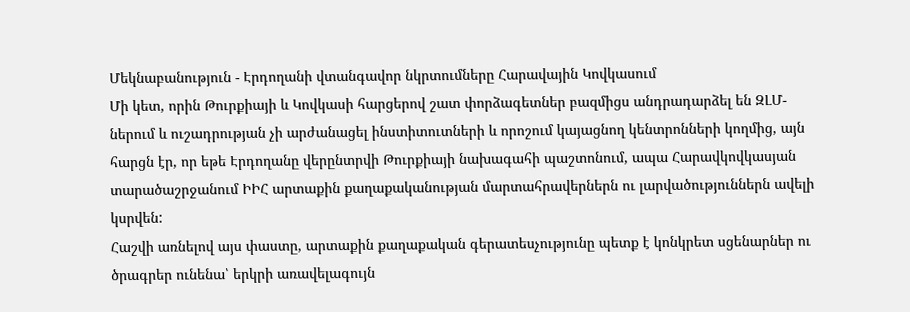Մեկնաբանություն - Էրդողանի վտանգավոր նկրտումները Հարավային Կովկասում
Մի կետ, որին Թուրքիայի և Կովկասի հարցերով շատ փորձագետներ բազմիցս անդրադարձել են ԶԼՄ-ներում և ուշադրության չի արժանացել ինստիտուտների և որոշում կայացնող կենտրոնների կողմից, այն հարցն էր, որ եթե Էրդողանը վերընտրվի Թուրքիայի նախագահի պաշտոնում, ապա Հարավկովկասյան տարածաշրջանում ԻԻՀ արտաքին քաղաքականության մարտահրավերներն ու լարվածություններն ավելի կսրվեն:
Հաշվի առնելով այս փաստը, արտաքին քաղաքական գերատեսչությունը պետք է կոնկրետ սցենարներ ու ծրագրեր ունենա՝ երկրի առավելագույն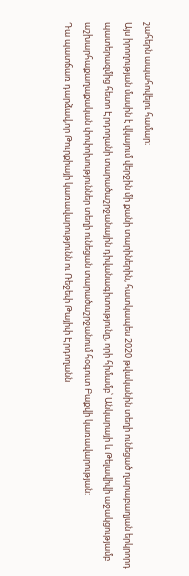շահերն ապահովելու համար։
Այս իրողության մասին է վկայում վերջին մի քանի տարիներին, հատկապես 2020 թվականին տեղի ունեցած ղարաբաղյան երկրորդ պատերազմից հետո Էրդողանի տարածաշրջանային դիվանագիտությունը, որի հիմամբ՝ Անկարայի և Թելավիվի աջակցությամբ աշխարհաքաղաքական փոփոխություններ տեղի ունեցան տարածաշրջանում հօգուտ Բաքվի կառավարության:
Դա պատճառ դարձավ,որ Թուրքիայի կառավարությունն ու Ռեջեփ Թայիփ Էրդողանն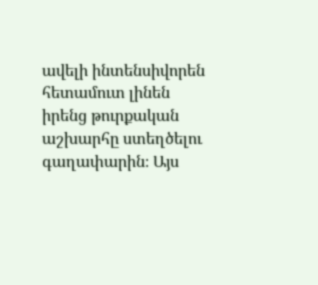ավելի ինտենսիվորեն հետամուտ լինեն իրենց թուրքական աշխարհը ստեղծելու գաղափարին։ Այս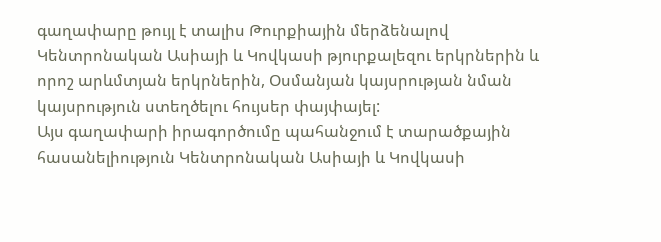գաղափարը թույլ է տալիս Թուրքիային մերձենալով Կենտրոնական Ասիայի և Կովկասի թյուրքալեզու երկրներին և որոշ արևմտյան երկրներին, Օսմանյան կայսրության նման կայսրություն ստեղծելու հույսեր փայփայել:
Այս գաղափարի իրագործումը պահանջում է տարածքային հասանելիություն Կենտրոնական Ասիայի և Կովկասի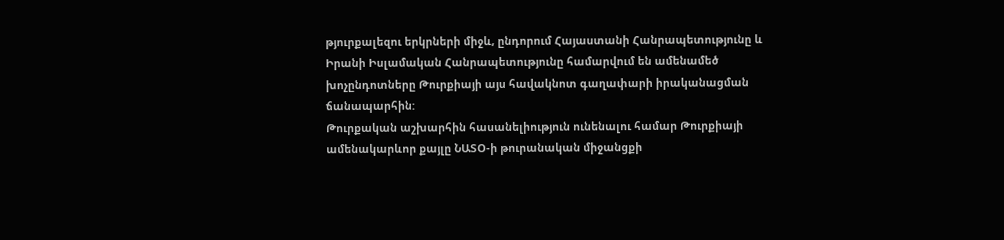թյուրքալեզու երկրների միջև, ընդորում Հայաստանի Հանրապետությունը և Իրանի Իսլամական Հանրապետությունը համարվում են ամենամեծ խոչընդոտները Թուրքիայի այս հավակնոտ գաղափարի իրականացման ճանապարհին:
Թուրքական աշխարհին հասանելիություն ունենալու համար Թուրքիայի ամենակարևոր քայլը ՆԱՏՕ-ի թուրանական միջանցքի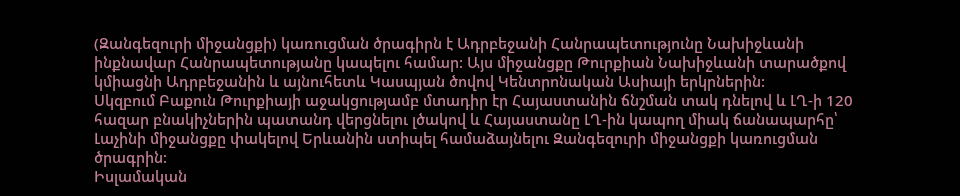(Զանգեզուրի միջանցքի) կառուցման ծրագիրն է Ադրբեջանի Հանրապետությունը Նախիջևանի ինքնավար Հանրապետությանը կապելու համար: Այս միջանցքը Թուրքիան Նախիջևանի տարածքով կմիացնի Ադրբեջանին և այնուհետև Կասպյան ծովով Կենտրոնական Ասիայի երկրներին:
Սկզբում Բաքուն Թուրքիայի աջակցությամբ մտադիր էր Հայաստանին ճնշման տակ դնելով և ԼՂ-ի 120 հազար բնակիչներին պատանդ վերցնելու լծակով և Հայաստանը ԼՂ-ին կապող միակ ճանապարհը՝ Լաչինի միջանցքը փակելով Երևանին ստիպել համաձայնելու Զանգեզուրի միջանցքի կառուցման ծրագրին:
Իսլամական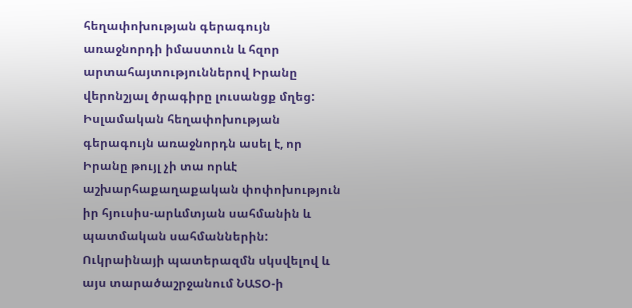հեղափոխության գերագույն առաջնորդի իմաստուն և հզոր արտահայտություններով Իրանը վերոնշյալ ծրագիրը լուսանցք մղեց: Իսլամական հեղափոխության գերագույն առաջնորդն ասել է, որ Իրանը թույլ չի տա որևէ աշխարհաքաղաքական փոփոխություն իր հյուսիս-արևմտյան սահմանին և պատմական սահմաններին: Ուկրաինայի պատերազմն սկսվելով և այս տարածաշրջանում ՆԱՏՕ-ի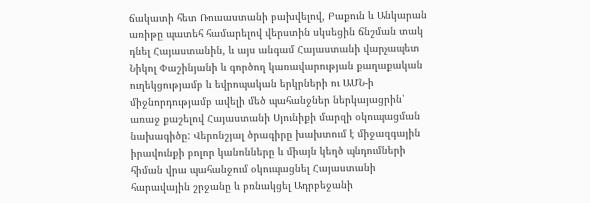ճակատի հետ Ռուսաստանի բախվելով, Բաքուն և Անկարան առիթը պատեհ համարելով վերստին սկսեցին ճնշման տակ դնել Հայաստանին, և այս անգամ Հայաստանի վարչապետ Նիկոլ Փաշինյանի և գործող կառավարության քաղաքական ուղեկցությամբ և եվրոպական երկրների ու ԱՄՆ-ի միջնորդությամբ ավելի մեծ պահանջներ ներկայացրին՝ առաջ քաշելով Հայաստանի Սյունիքի մարզի օկուպացման նախագիծը: Վերոնշյալ ծրագիրը խախտում է միջազգային իրավունքի բոլոր կանոնները և միայն կեղծ պնդումների հիման վրա պահանջում օկուպացնել Հայաստանի հարավային շրջանը և բռնակցել Ադրբեջանի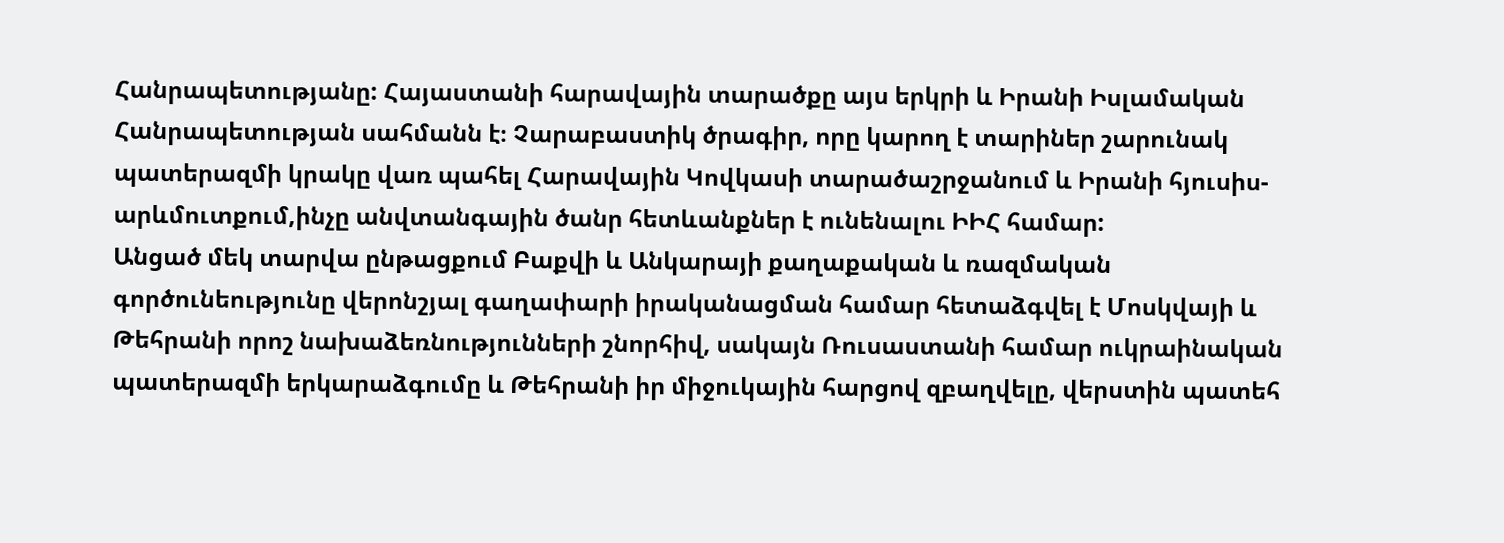Հանրապետությանը: Հայաստանի հարավային տարածքը այս երկրի և Իրանի Իսլամական Հանրապետության սահմանն է։ Չարաբաստիկ ծրագիր, որը կարող է տարիներ շարունակ պատերազմի կրակը վառ պահել Հարավային Կովկասի տարածաշրջանում և Իրանի հյուսիս-արևմուտքում,ինչը անվտանգային ծանր հետևանքներ է ունենալու ԻԻՀ համար:
Անցած մեկ տարվա ընթացքում Բաքվի և Անկարայի քաղաքական և ռազմական գործունեությունը վերոնշյալ գաղափարի իրականացման համար հետաձգվել է Մոսկվայի և Թեհրանի որոշ նախաձեռնությունների շնորհիվ, սակայն Ռուսաստանի համար ուկրաինական պատերազմի երկարաձգումը և Թեհրանի իր միջուկային հարցով զբաղվելը, վերստին պատեհ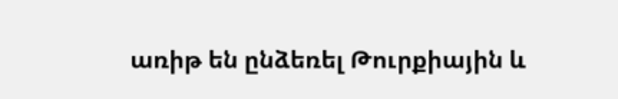առիթ են ընձեռել Թուրքիային և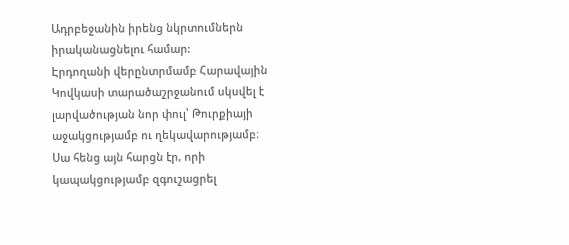Ադրբեջանին իրենց նկրտումներն իրականացնելու համար:
Էրդողանի վերընտրմամբ Հարավային Կովկասի տարածաշրջանում սկսվել է լարվածության նոր փուլ՝ Թուրքիայի աջակցությամբ ու ղեկավարությամբ։ Սա հենց այն հարցն էր, որի կապակցությամբ զգուշացրել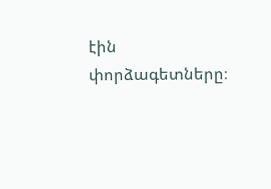էին փորձագետները։